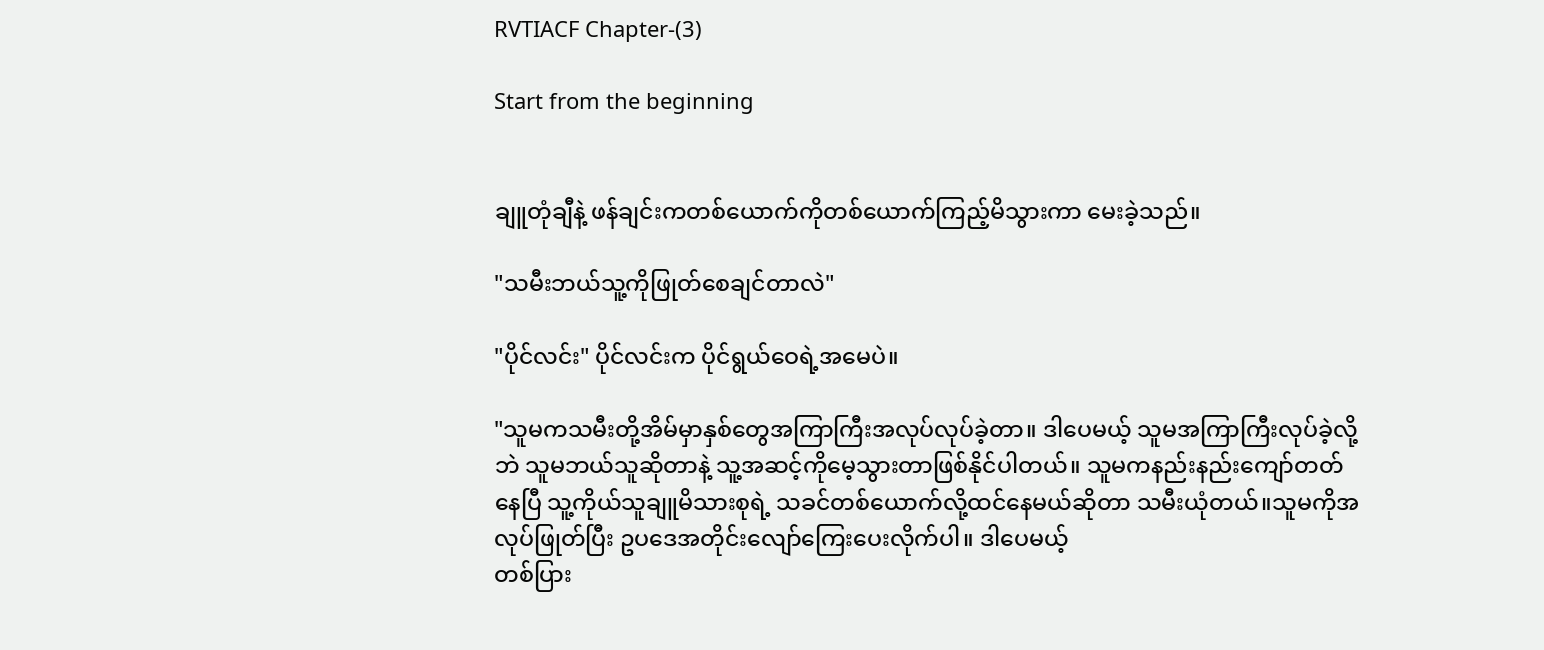RVTIACF Chapter-(3)

Start from the beginning


ချူတုံချီနဲ့ ဖန်ချင်းကတစ်ယောက်ကိုတစ်ယောက်ကြည့်မိသွားကာ မေးခဲ့သည်။

"သမီးဘယ်သူ့ကိုဖြုတ်စေချင်တာလဲ"

"ပိုင်လင်း" ပိုင်လင်းက ပိုင်ရွယ်ဝေရဲ့အမေပဲ။

"သူမကသမီးတို့အိမ်မှာနှစ်တွေအကြာကြီးအလုပ်လုပ်ခဲ့တာ။ ဒါပေမယ့် သူမအကြာကြီးလုပ်ခဲ့လို့ဘဲ သူမဘယ်သူဆိုတာနဲ့ သူ့အဆင့်ကိုမေ့သွားတာဖြစ်နိုင်ပါတယ်။ သူမကနည်းနည်းကျော်တတ်နေပြီ သူ့ကိုယ်သူချူမိသားစုရဲ့ သခင်တစ်ယောက်လို့ထင်နေမယ်ဆိုတာ သမီးယုံတယ်။သူမကိုအလုပ်ဖြုတ်ပြီး ဥပဒေအတိုင်းလျော်ကြေးပေးလိုက်ပါ။ ဒါပေမယ့်
တစ်ပြား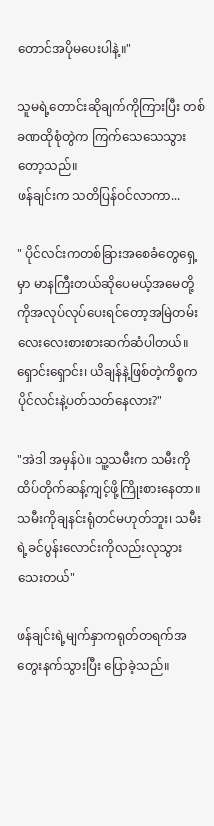တောင်အပိုမပေးပါနဲ့။"

သူမရဲ့တောင်းဆိုချက်ကိုကြားပြီး တစ်ခဏထိုစုံတွဲက ကြက်သေသေသွားတော့သည်။
ဖန်ချင်းက သတိပြန်ဝင်လာကာ...

" ပိုင်လင်းကတစ်ခြားအစေခံတွေရှေ့မှာ မာနကြီးတယ်ဆိုပေမယ့်အမေတို့ကိုအလုပ်လုပ်ပေးရင်တော့အမြဲတမ်း လေးလေးစားစားဆက်ဆံပါတယ်။ ရှောင်းရှောင်း၊ ယိချန်နဲ့ဖြစ်တဲ့ကိစ္စက ပိုင်လင်းနဲ့ပတ်သတ်နေလား?"

"အဲဒါ အမှန်ပဲ။ သူ့သမီးက သမီးကိုထိပ်တိုက်ဆန့်ကျင့်ဖို့ကြိုးစားနေတာ။ သမီးကိုချနင်းရုံတင်မဟုတ်ဘူး၊ သမီးရဲ့ခင်ပွန်းလောင်းကိုလည်းလုသွားသေးတယ်"

ဖန်ချင်းရဲ့မျက်နှာကရုတ်တရက်အတွေးနက်သွားပြီး ပြောခဲ့သည်။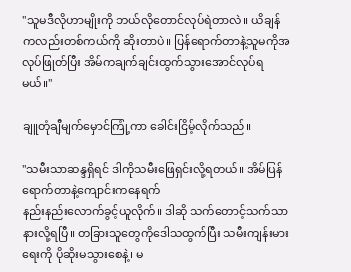"သူမဒီလိုဟာမျိုးကို ဘယ်လိုတောင်လုပ်ရဲတာလဲ။ ယိချန်ကလည်းတစ်ကယ်ကို ဆိုးတာပဲ။ ပြန်ရောက်တာနဲ့သူမကိုအလုပ်ဖြုတ်ပြီး အိမ်ကချက်ချင်းထွက်သွားအောင်လုပ်ရမယ်။"

ချူတုံချီမျက်မှောင်ကြုံ့ကာ ခေါင်းငြိမ့်လိုက်သည်။

"သမီးသာဆန္ဒရှိရင် ဒါကိုသမီးဖြေရှင်းလို့ရတယ်။ အိမ်ပြန်ရောက်တာနဲ့ကျောင်းကနေရက်
နည်းနည်းလောက်ခွင့်ယူလိုက်။ ဒါဆို သက်တောင့်သက်သာနားလို့ရပြီ။ တခြားသူတွေကိုဒေါသထွက်ပြီး သမီးကျန်းမားရေးကို ပိုဆိုးမသွားစေနဲ့၊ မ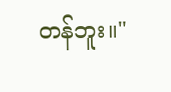တန်ဘူး။"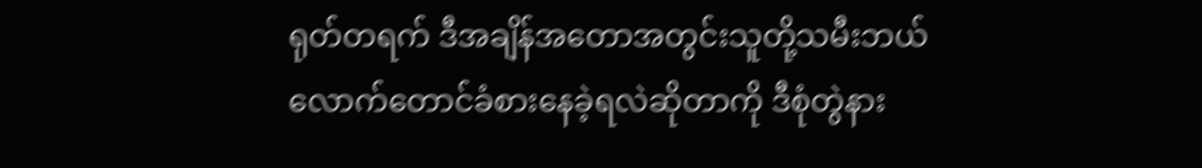ရုတ်တရက် ဒီအချိန်အတောအတွင်းသူတို့သမီးဘယ်လောက်တောင်ခံစားနေခဲ့ရလဲဆိုတာကို ဒီစုံတွဲနား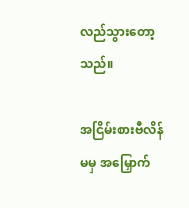လည်သွားတော့သည်။

အငြိမ်းစားဗီလိန်မမှ အမြှောက်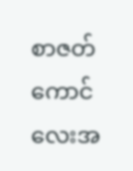စာဇတ်ကောင်လေးအ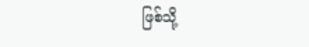ဖြစ်သို့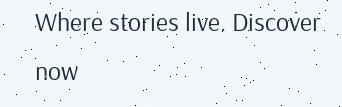Where stories live. Discover now